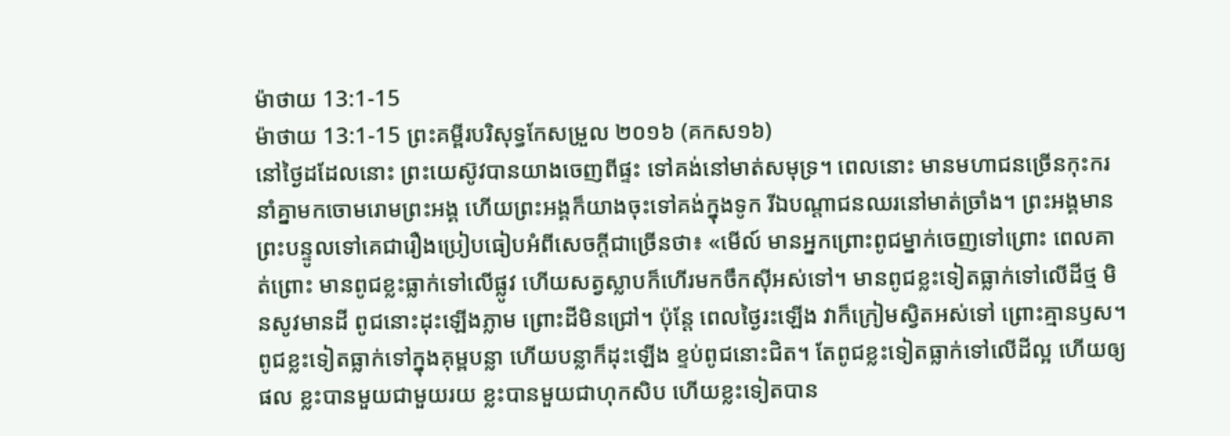ម៉ាថាយ 13:1-15
ម៉ាថាយ 13:1-15 ព្រះគម្ពីរបរិសុទ្ធកែសម្រួល ២០១៦ (គកស១៦)
នៅថ្ងៃដដែលនោះ ព្រះយេស៊ូវបានយាងចេញពីផ្ទះ ទៅគង់នៅមាត់សមុទ្រ។ ពេលនោះ មានមហាជនច្រើនកុះករនាំគ្នាមកចោមរោមព្រះអង្គ ហើយព្រះអង្គក៏យាងចុះទៅគង់ក្នុងទូក រីឯបណ្ដាជនឈរនៅមាត់ច្រាំង។ ព្រះអង្គមានព្រះបន្ទូលទៅគេជារឿងប្រៀបធៀបអំពីសេចក្ដីជាច្រើនថា៖ «មើល៍ មានអ្នកព្រោះពូជម្នាក់ចេញទៅព្រោះ ពេលគាត់ព្រោះ មានពូជខ្លះធ្លាក់ទៅលើផ្លូវ ហើយសត្វស្លាបក៏ហើរមកចឹកស៊ីអស់ទៅ។ មានពូជខ្លះទៀតធ្លាក់ទៅលើដីថ្ម មិនសូវមានដី ពូជនោះដុះឡើងភ្លាម ព្រោះដីមិនជ្រៅ។ ប៉ុន្តែ ពេលថ្ងៃរះឡើង វាក៏ក្រៀមស្វិតអស់ទៅ ព្រោះគ្មានឫស។ ពូជខ្លះទៀតធ្លាក់ទៅក្នុងគុម្ពបន្លា ហើយបន្លាក៏ដុះឡើង ខ្ទប់ពូជនោះជិត។ តែពូជខ្លះទៀតធ្លាក់ទៅលើដីល្អ ហើយឲ្យផល ខ្លះបានមួយជាមួយរយ ខ្លះបានមួយជាហុកសិប ហើយខ្លះទៀតបាន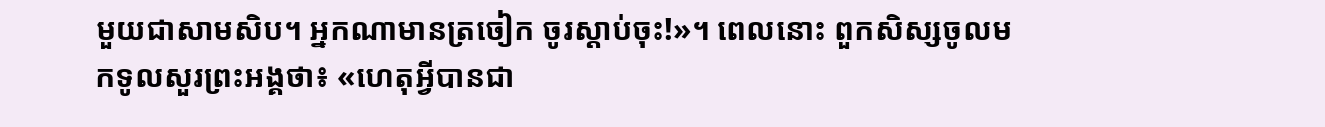មួយជាសាមសិប។ អ្នកណាមានត្រចៀក ចូរស្តាប់ចុះ!»។ ពេលនោះ ពួកសិស្សចូលមកទូលសួរព្រះអង្គថា៖ «ហេតុអ្វីបានជា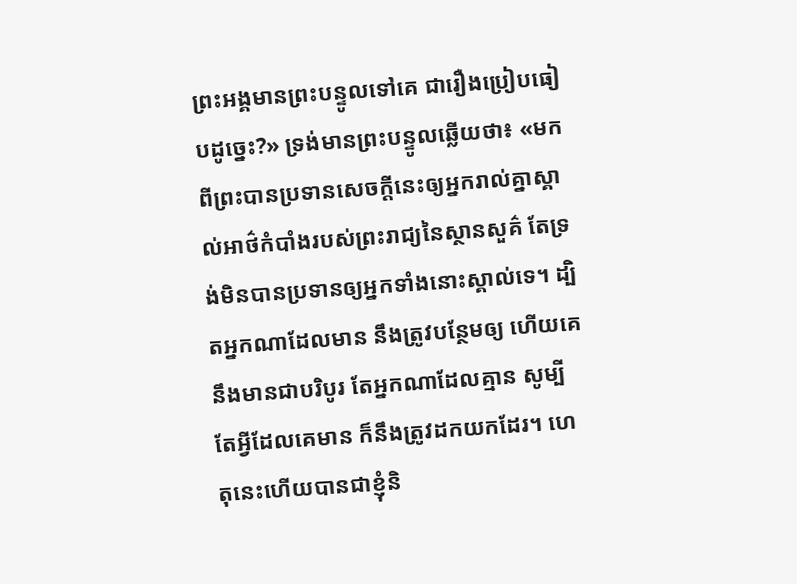ព្រះអង្គមានព្រះបន្ទូលទៅគេ ជារឿងប្រៀបធៀបដូច្នេះ?» ទ្រង់មានព្រះបន្ទូលឆ្លើយថា៖ «មកពីព្រះបានប្រទានសេចក្ដីនេះឲ្យអ្នករាល់គ្នាស្គាល់អាថ៌កំបាំងរបស់ព្រះរាជ្យនៃស្ថានសួគ៌ តែទ្រង់មិនបានប្រទានឲ្យអ្នកទាំងនោះស្គាល់ទេ។ ដ្បិតអ្នកណាដែលមាន នឹងត្រូវបន្ថែមឲ្យ ហើយគេនឹងមានជាបរិបូរ តែអ្នកណាដែលគ្មាន សូម្បីតែអ្វីដែលគេមាន ក៏នឹងត្រូវដកយកដែរ។ ហេតុនេះហើយបានជាខ្ញុំនិ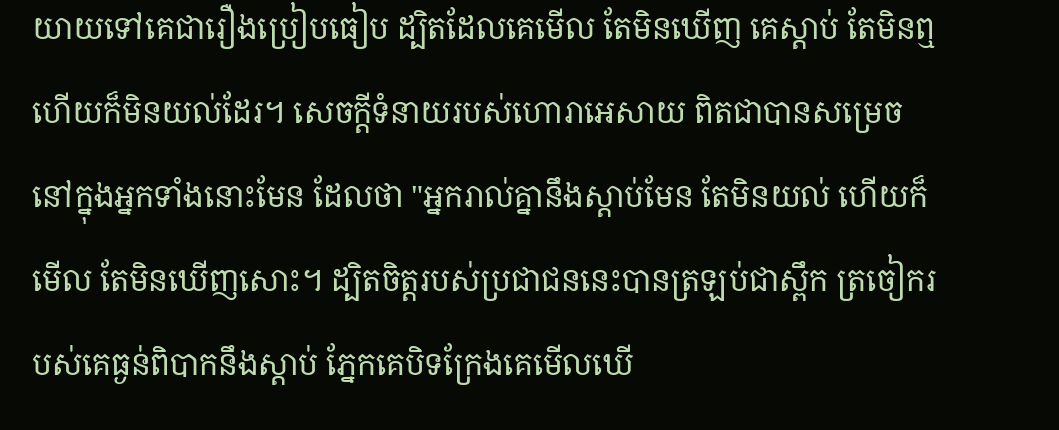យាយទៅគេជារឿងប្រៀបធៀប ដ្បិតដែលគេមើល តែមិនឃើញ គេស្ដាប់ តែមិនឮ ហើយក៏មិនយល់ដែរ។ សេចក្ដីទំនាយរបស់ហោរាអេសាយ ពិតជាបានសម្រេចនៅក្នុងអ្នកទាំងនោះមែន ដែលថា "អ្នករាល់គ្នានឹងស្ដាប់មែន តែមិនយល់ ហើយក៏មើល តែមិនឃើញសោះ។ ដ្បិតចិត្តរបស់ប្រជាជននេះបានត្រឡប់ជាស្ពឹក ត្រចៀករបស់គេធ្ងន់ពិបាកនឹងស្ដាប់ ភ្នែកគេបិទក្រែងគេមើលឃើ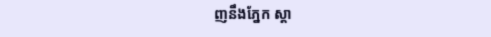ញនឹងភ្នែក ស្ដា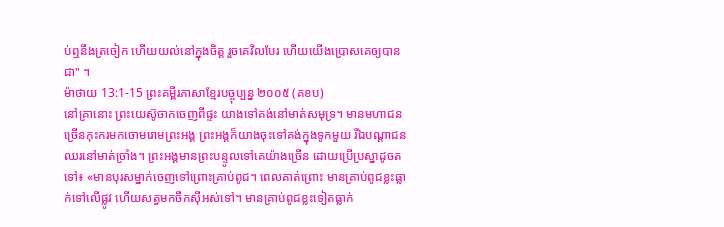ប់ឮនឹងត្រចៀក ហើយយល់នៅក្នុងចិត្ត រួចគេវិលបែរ ហើយយើងប្រោសគេឲ្យបានជា" ។
ម៉ាថាយ 13:1-15 ព្រះគម្ពីរភាសាខ្មែរបច្ចុប្បន្ន ២០០៥ (គខប)
នៅគ្រានោះ ព្រះយេស៊ូចាកចេញពីផ្ទះ យាងទៅគង់នៅមាត់សមុទ្រ។ មានមហាជនច្រើនកុះករមកចោមរោមព្រះអង្គ ព្រះអង្គក៏យាងចុះទៅគង់ក្នុងទូកមួយ រីឯបណ្ដាជនឈរនៅមាត់ច្រាំង។ ព្រះអង្គមានព្រះបន្ទូលទៅគេយ៉ាងច្រើន ដោយប្រើប្រស្នាដូចតទៅ៖ «មានបុរសម្នាក់ចេញទៅព្រោះគ្រាប់ពូជ។ ពេលគាត់ព្រោះ មានគ្រាប់ពូជខ្លះធ្លាក់ទៅលើផ្លូវ ហើយសត្វមកចឹកស៊ីអស់ទៅ។ មានគ្រាប់ពូជខ្លះទៀតធ្លាក់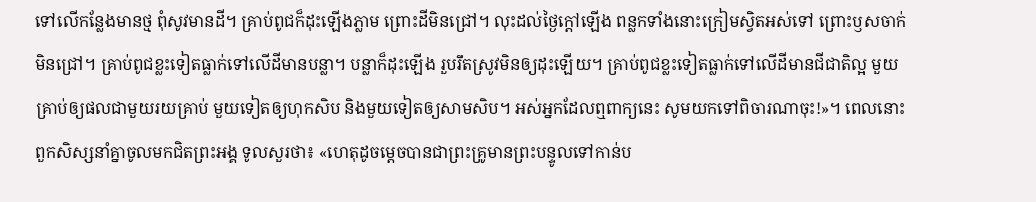ទៅលើកន្លែងមានថ្ម ពុំសូវមានដី។ គ្រាប់ពូជក៏ដុះឡើងភ្លាម ព្រោះដីមិនជ្រៅ។ លុះដល់ថ្ងៃក្ដៅឡើង ពន្លកទាំងនោះក្រៀមស្វិតអស់ទៅ ព្រោះឫសចាក់មិនជ្រៅ។ គ្រាប់ពូជខ្លះទៀតធ្លាក់ទៅលើដីមានបន្លា។ បន្លាក៏ដុះឡើង រួបរឹតស្រូវមិនឲ្យដុះឡើយ។ គ្រាប់ពូជខ្លះទៀតធ្លាក់ទៅលើដីមានជីជាតិល្អ មួយគ្រាប់ឲ្យផលជាមួយរយគ្រាប់ មួយទៀតឲ្យហុកសិប និងមួយទៀតឲ្យសាមសិប។ អស់អ្នកដែលឮពាក្យនេះ សូមយកទៅពិចារណាចុះ!»។ ពេលនោះ ពួកសិស្សនាំគ្នាចូលមកជិតព្រះអង្គ ទូលសួរថា៖ «ហេតុដូចម្ដេចបានជាព្រះគ្រូមានព្រះបន្ទូលទៅកាន់ប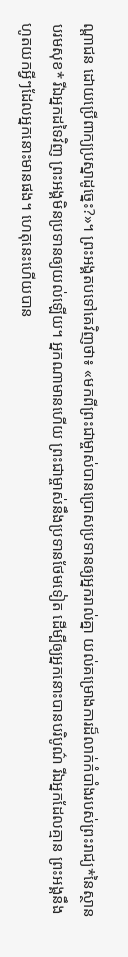ណ្ដាជន ដោយប្រើពាក្យប្រស្នាដូច្នេះ?»។ ព្រះអង្គតបទៅគេវិញថា៖ «មកពីព្រះជាម្ចាស់បានប្រោសប្រទានឲ្យអ្នករាល់គ្នា យល់គម្រោងការដ៏លាក់កំបាំងរបស់ព្រះរាជ្យ*នៃស្ថានបរមសុខ* រីឯអ្នកដទៃវិញ ព្រះអង្គមិនប្រទានឲ្យយល់ឡើយ។ អ្នកណាមានហើយ ព្រះជាម្ចាស់នឹងប្រទានថែមទៀត ដើម្បីឲ្យអ្នកនោះបានបរិបូណ៌ រីឯអ្នកដែលគ្មាន ព្រះអង្គនឹងហូតយកអ្វីៗដែលអ្នកនោះមានផង។ ហេតុនេះហើយបាន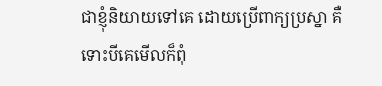ជាខ្ញុំនិយាយទៅគេ ដោយប្រើពាក្យប្រស្នា គឺទោះបីគេមើលក៏ពុំ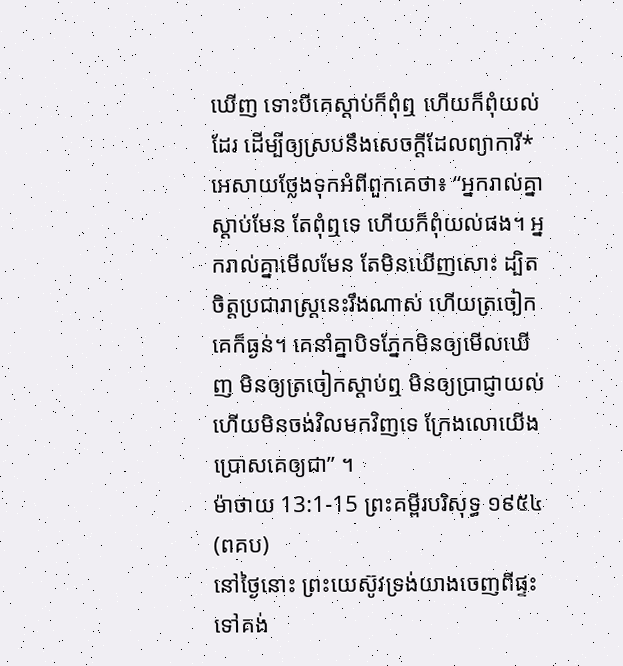ឃើញ ទោះបីគេស្ដាប់ក៏ពុំឮ ហើយក៏ពុំយល់ដែរ ដើម្បីឲ្យស្របនឹងសេចក្ដីដែលព្យាការី*អេសាយថ្លែងទុកអំពីពួកគេថា៖ “អ្នករាល់គ្នាស្ដាប់មែន តែពុំឮទេ ហើយក៏ពុំយល់ផង។ អ្នករាល់គ្នាមើលមែន តែមិនឃើញសោះ ដ្បិតចិត្តប្រជារាស្ដ្រនេះរឹងណាស់ ហើយត្រចៀកគេក៏ធ្ងន់។ គេនាំគ្នាបិទភ្នែកមិនឲ្យមើលឃើញ មិនឲ្យត្រចៀកស្ដាប់ឮ មិនឲ្យប្រាជ្ញាយល់ ហើយមិនចង់វិលមកវិញទេ ក្រែងលោយើងប្រោសគេឲ្យជា” ។
ម៉ាថាយ 13:1-15 ព្រះគម្ពីរបរិសុទ្ធ ១៩៥៤ (ពគប)
នៅថ្ងៃនោះ ព្រះយេស៊ូវទ្រង់យាងចេញពីផ្ទះ ទៅគង់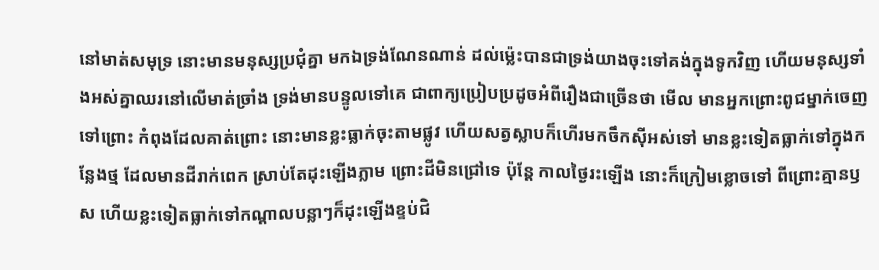នៅមាត់សមុទ្រ នោះមានមនុស្សប្រជុំគ្នា មកឯទ្រង់ណែនណាន់ ដល់ម៉្លេះបានជាទ្រង់យាងចុះទៅគង់ក្នុងទូកវិញ ហើយមនុស្សទាំងអស់គ្នាឈរនៅលើមាត់ច្រាំង ទ្រង់មានបន្ទូលទៅគេ ជាពាក្យប្រៀបប្រដូចអំពីរឿងជាច្រើនថា មើល មានអ្នកព្រោះពូជម្នាក់ចេញទៅព្រោះ កំពុងដែលគាត់ព្រោះ នោះមានខ្លះធ្លាក់ចុះតាមផ្លូវ ហើយសត្វស្លាបក៏ហើរមកចឹកស៊ីអស់ទៅ មានខ្លះទៀតធ្លាក់ទៅក្នុងកន្លែងថ្ម ដែលមានដីរាក់ពេក ស្រាប់តែដុះឡើងភ្លាម ព្រោះដីមិនជ្រៅទេ ប៉ុន្តែ កាលថ្ងៃរះឡើង នោះក៏ក្រៀមខ្លោចទៅ ពីព្រោះគ្មានឫស ហើយខ្លះទៀតធ្លាក់ទៅកណ្តាលបន្លាៗក៏ដុះឡើងខ្ទប់ជិ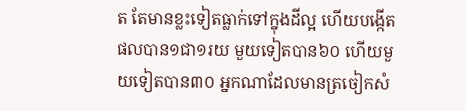ត តែមានខ្លះទៀតធ្លាក់ទៅក្នុងដីល្អ ហើយបង្កើតផលបាន១ជា១រយ មួយទៀតបាន៦០ ហើយមួយទៀតបាន៣០ អ្នកណាដែលមានត្រចៀកសំ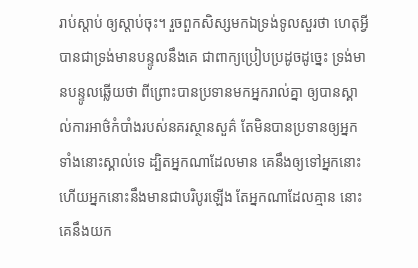រាប់ស្តាប់ ឲ្យស្តាប់ចុះ។ រួចពួកសិស្សមកឯទ្រង់ទូលសួរថា ហេតុអ្វីបានជាទ្រង់មានបន្ទូលនឹងគេ ជាពាក្យប្រៀបប្រដូចដូច្នេះ ទ្រង់មានបន្ទូលឆ្លើយថា ពីព្រោះបានប្រទានមកអ្នករាល់គ្នា ឲ្យបានស្គាល់ការអាថ៌កំបាំងរបស់នគរស្ថានសួគ៌ តែមិនបានប្រទានឲ្យអ្នកទាំងនោះស្គាល់ទេ ដ្បិតអ្នកណាដែលមាន គេនឹងឲ្យទៅអ្នកនោះ ហើយអ្នកនោះនឹងមានជាបរិបូរឡើង តែអ្នកណាដែលគ្មាន នោះគេនឹងយក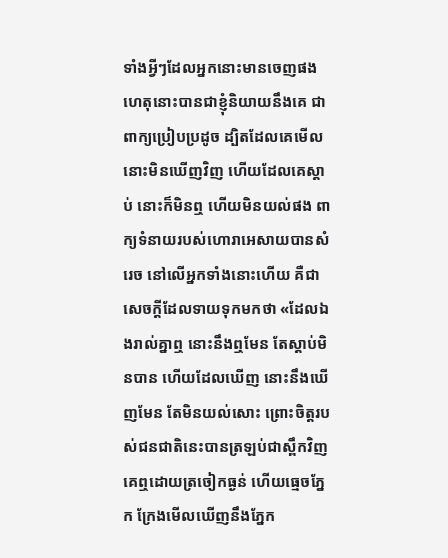ទាំងអ្វីៗដែលអ្នកនោះមានចេញផង ហេតុនោះបានជាខ្ញុំនិយាយនឹងគេ ជាពាក្យប្រៀបប្រដូច ដ្បិតដែលគេមើល នោះមិនឃើញវិញ ហើយដែលគេស្តាប់ នោះក៏មិនឮ ហើយមិនយល់ផង ពាក្យទំនាយរបស់ហោរាអេសាយបានសំរេច នៅលើអ្នកទាំងនោះហើយ គឺជាសេចក្ដីដែលទាយទុកមកថា «ដែលឯងរាល់គ្នាឮ នោះនឹងឮមែន តែស្ដាប់មិនបាន ហើយដែលឃើញ នោះនឹងឃើញមែន តែមិនយល់សោះ ព្រោះចិត្តរបស់ជនជាតិនេះបានត្រឡប់ជាស្ពឹកវិញ គេឮដោយត្រចៀកធ្ងន់ ហើយធ្មេចភ្នែក ក្រែងមើលឃើញនឹងភ្នែក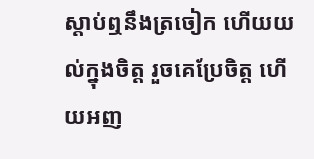ស្តាប់ឮនឹងត្រចៀក ហើយយល់ក្នុងចិត្ត រួចគេប្រែចិត្ត ហើយអញ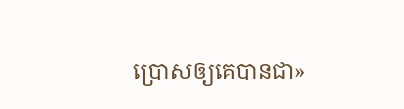ប្រោសឲ្យគេបានជា»